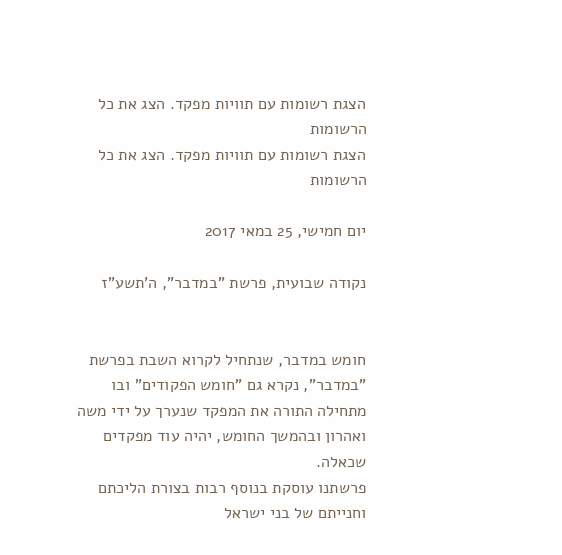הצגת רשומות עם תוויות מפקד. הצג את כל הרשומות
הצגת רשומות עם תוויות מפקד. הצג את כל הרשומות

יום חמישי, 25 במאי 2017

נקודה שבועית, פרשת "במדבר", ה'תשע"ז


חומש במדבר, שנתחיל לקרוא השבת בפרשת "במדבר", נקרא גם "חומש הפקודים" ובו מתחילה התורה את המפקד שנערך על ידי משה ואהרון ובהמשך החומש, יהיה עוד מפקדים שכאלה.
פרשתנו עוסקת בנוסף רבות בצורת הליכתם וחנייתם של בני ישראל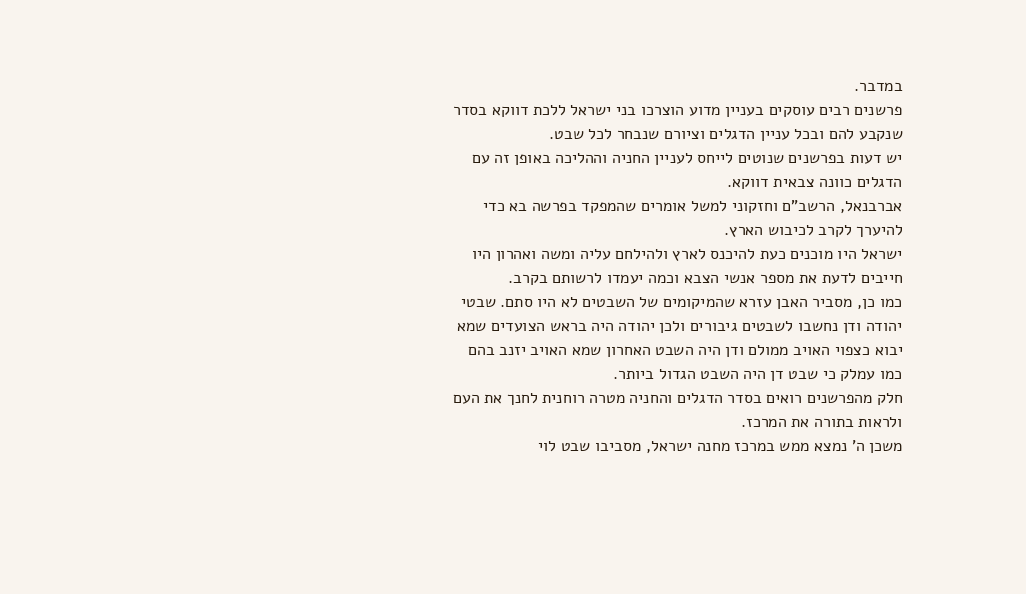במדבר.
פרשנים רבים עוסקים בעניין מדוע הוצרכו בני ישראל ללכת דווקא בסדר שנקבע להם ובכל עניין הדגלים וציורם שנבחר לכל שבט.
יש דעות בפרשנים שנוטים לייחס לעניין החניה וההליכה באופן זה עם הדגלים כוונה צבאית דווקא.
אברבנאל, הרשב"ם וחזקוני למשל אומרים שהמפקד בפרשה בא כדי להיערך לקרב לכיבוש הארץ.
ישראל היו מוכנים כעת להיכנס לארץ ולהילחם עליה ומשה ואהרון היו חייבים לדעת את מספר אנשי הצבא וכמה יעמדו לרשותם בקרב.
כמו כן, מסביר האבן עזרא שהמיקומים של השבטים לא היו סתם. שבטי יהודה ודן נחשבו לשבטים גיבורים ולכן יהודה היה בראש הצועדים שמא יבוא כצפוי האויב ממולם ודן היה השבט האחרון שמא האויב יזנב בהם כמו עמלק כי שבט דן היה השבט הגדול ביותר.
חלק מהפרשנים רואים בסדר הדגלים והחניה מטרה רוחנית לחנך את העם ולראות בתורה את המרכז.
משכן ה' נמצא ממש במרכז מחנה ישראל, מסביבו שבט לוי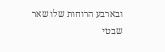ובארבע הרוחות שלו שאר שבטי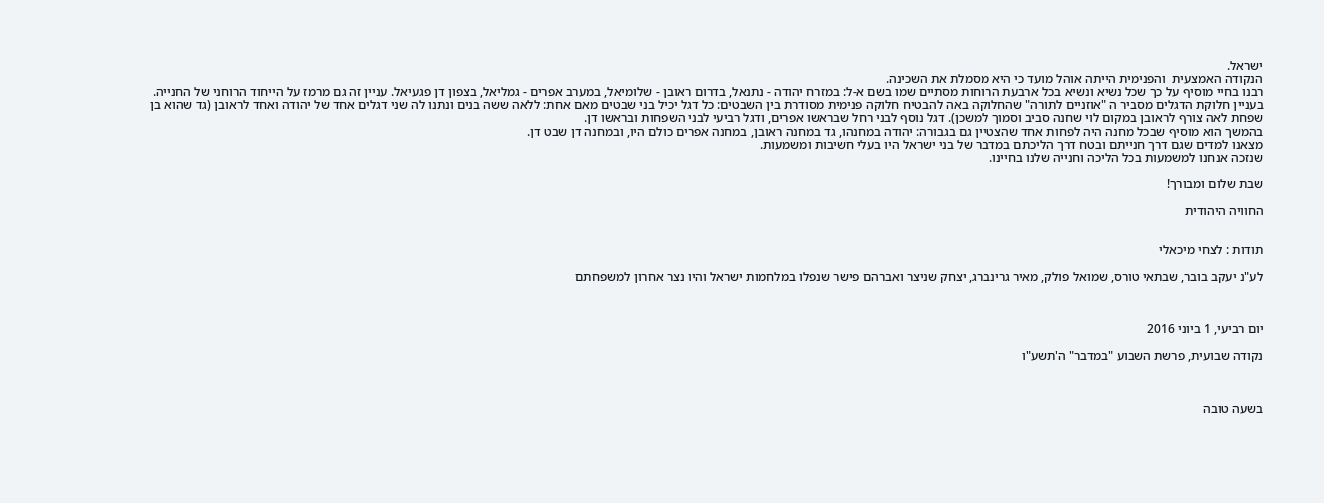ישראל.
הנקודה האמצעית  והפנימית הייתה אוהל מועד כי היא מסמלת את השכינה.
רבנו בחיי מוסיף על כך שכל נשיא ונשיא בכל ארבעת הרוחות מסתיים שמו בשם א-ל: במזרח יהודה - נתנאל, בדרום ראובן - שלומיאל, במערב אפרים - גמליאל, בצפון דן פגעיאל. עניין זה גם מרמז על הייחוד הרוחני של החנייה.
בעניין חלוקת הדגלים מסביר ה "אוזניים לתורה" שהחלוקה באה להבטיח חלוקה פנימית מסודרת בין השבטים: כל דגל יכיל בני שבטים מאם אחת: ללאה ששה בנים ונתנו לה שני דגלים אחד של יהודה ואחד לראובן (גד שהוא בן שפחת לאה צורף לראובן במקום לוי שחנה סביב וסמוך למשכן). דגל נוסף לבני רחל שבראשו אפרים, ודגל רביעי לבני השפחות ובראשו דן.
בהמשך הוא מוסיף שבכל מחנה היה לפחות אחד שהצטיין גם בגבורה: יהודה במחנהו, גד במחנה ראובן, במחנה אפרים כולם היו, ובמחנה דן שבט דן.
מצאנו למדים שגם דרך חנייתם ובטח דרך הליכתם במדבר של בני ישראל היו בעלי חשיבות ומשמעות.
שנזכה אנחנו למשמעות בכל הליכה וחנייה שלנו בחיינו.

שבת שלום ומבורך!

החוויה היהודית


תודות : לצחי מיכאלי

לע"נ יעקב בובר, שבתאי טורס, שמואל פולק, מאיר גרינברג, יצחק שניצר ואברהם פישר שנפלו במלחמות ישראל והיו נצר אחרון למשפחתם



יום רביעי, 1 ביוני 2016

נקודה שבועית, פרשת השבוע "במדבר" ה'תשע"ו



בשעה טובה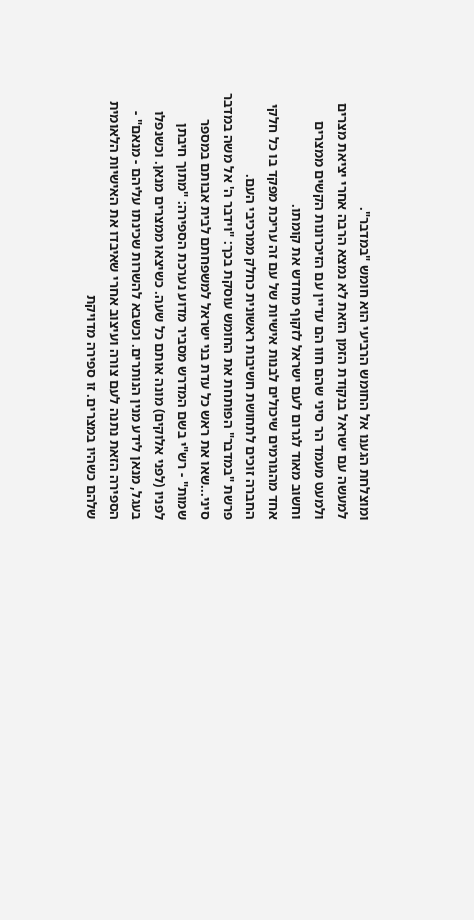ומוצלחת הגענו אל החומש הרביעי הוא חומש "במדבר".
למעשה עם ישראל בנקודת הזמן הזאת לא נמצא הרבה אחרי יציאת מצרים ולמעט מעמד הר סיני שהם חוו הם עדיין עם הזיכרונות הקשים ממצרים וחשוב מאוד לגרום לעם ישראל לזקוף מחדש את קומתו.
אחד מהגורמים שיכולים לבנות אישיות של עם זה עריכת מפקד בו כל חלקי החברה זוכים לתחושת חשיבות ראשונית כחלק ממרכיבי העם.
פרשת "במדבר" הפותחת את החומש עוסקת בכך: "וידבר ה' אל משה במדבר סיני...שאו את ראש כל עדת בני ישראל למשפחתם לבית אבותם במספר שמות" - רש"י בשם המדרש מסביר מדוע נערכת הספירה: "מתוך חיבתן לפניו (לפני אלוקים) מונה אותם כל שעה. כשיצאו ממצרים מנאן. וכשנפלו בעגל, מנאן לידע מנין הנותרים. וכשבא להשרות שכינתו עליהם - מנאם" - הספירה הזאת נתנה לעם צורה ועיצוב אחרי שאיבדו את האישיות הלאומית שלהם כשהיו במצרים. זו ספירה מדויקת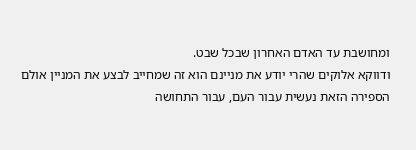ומחושבת עד האדם האחרון שבכל שבט.
ודווקא אלוקים שהרי יודע את מניינם הוא זה שמחייב לבצע את המניין אולם הספירה הזאת נעשית עבור העם, עבור התחושה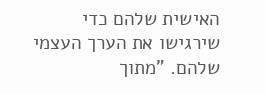האישית שלהם כדי שירגישו את הערך העצמי שלהם. "מתוך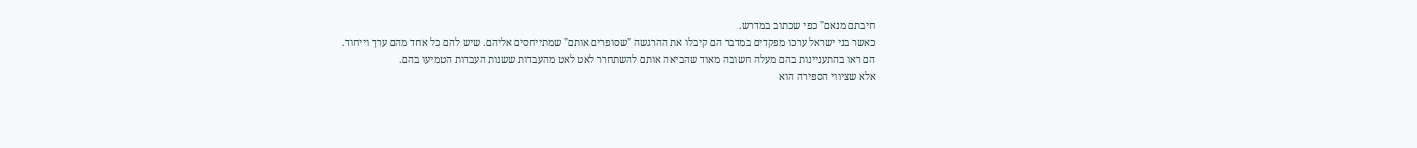חיבתם מנאם" כפי שכתוב במדרש.
כאשר בני ישראל ערכו מפקדים במדבר הם קיבלו את ההרגשה "שסופרים אותם" שמתייחסים אליהם. שיש להם כל אחד מהם ערך וייחוד.
הם ראו בהתעניינות בהם מעלה חשובה מאוד שהביאה אותם להשתחרר לאט לאט מהעבדות ששנות העבדות הטמיעו בהם.
אלא שציווי הספירה הוא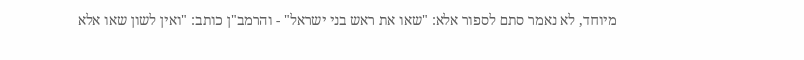מיוחד, לא נאמר סתם לספור אלא: "שאו את ראש בני ישראל" - והרמב"ן כותב: "ואין לשון שאו אלא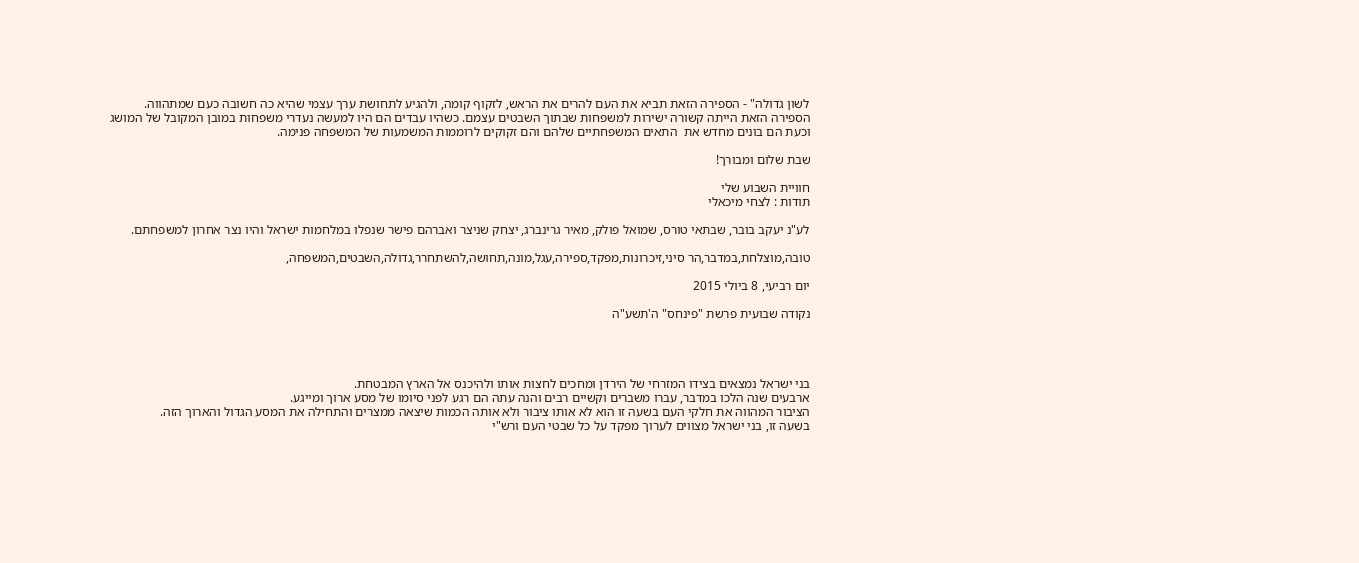לשון גדולה" - הספירה הזאת תביא את העם להרים את הראש, לזקוף קומה, ולהגיע לתחושת ערך עצמי שהיא כה חשובה כעם שמתהווה.
הספירה הזאת הייתה קשורה ישירות למשפחות שבתוך השבטים עצמם. כשהיו עבדים הם היו למעשה נעדרי משפחות במובן המקובל של המושג וכעת הם בונים מחדש את  התאים המשפחתיים שלהם והם זקוקים לרוממות המשמעות של המשפחה פנימה.

שבת שלום ומבורך!

חוויית השבוע שלי
תודות : לצחי מיכאלי

לע"נ יעקב בובר, שבתאי טורס, שמואל פולק, מאיר גרינברג, יצחק שניצר ואברהם פישר שנפלו במלחמות ישראל והיו נצר אחרון למשפחתם.

טובה,מוצלחת,במדבר,הר סיני,זיכרונות,מפקד,ספירה,עגל,מונה,תחושה,להשתחרר,גדולה,השבטים,המשפחה,

יום רביעי, 8 ביולי 2015

נקודה שבועית פרשת "פינחס" ה'תשע"ה




בני ישראל נמצאים בצידו המזרחי של הירדן ומחכים לחצות אותו ולהיכנס אל הארץ המבטחת.
ארבעים שנה הלכו במדבר, עברו משברים וקשיים רבים והנה עתה הם רגע לפני סיומו של מסע ארוך ומייגע.
הציבור המהווה את חלקי העם בשעה זו הוא לא אותו ציבור ולא אותה הכמות שיצאה ממצרים והתחילה את המסע הגדול והארוך הזה.
בשעה זו, בני ישראל מצווים לערוך מפקד על כל שבטי העם ורש"י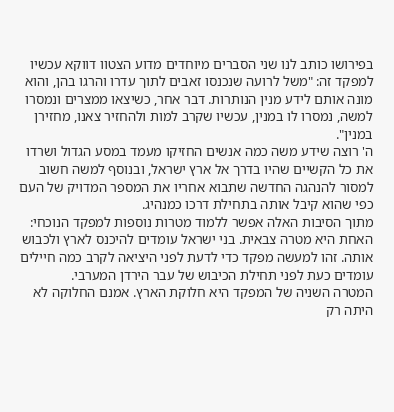בפירושו כותב לנו שני הסברים מיוחדים מדוע הצטוו דווקא עכשיו למפקד זה: "משל לרועה שנכנסו זאבים לתוך עדרו והרגו בהן, והוא מונה אותם לידע מנין הנותרות. דבר אחר, כשיצאו ממצרים ונמסרו למשה, נמסרו לו במנין, עכשיו שקרב למות ולהחזיר צאנו, מחזירן במנין".
ה' רוצה שידע משה כמה אנשים החזיקו מעמד במסע הגדול ושרדו את כל הקשיים שהיו בדרך אל ארץ ישראל, ובנוסף למשה חשוב למסור להנהגה החדשה שתבוא אחריו את המספר המדויק של העם כפי שהוא קיבל אותה בתחילת דרכו כמנהיג.
מתוך הסיבות האלה אפשר ללמוד מטרות נוספות למפקד הנוכחי: האחת היא מטרה צבאית. בני ישראל עומדים להיכנס לארץ ולכבוש אותה. זהו למעשה מפקד כדי לדעת לפני היציאה לקרב כמה חיילים עומדים כעת לפני תחילת הכיבוש של עבר הירדן המערבי.
המטרה השניה של המפקד היא חלוקת הארץ. אמנם החלוקה לא היתה רק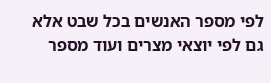לפי מספר האנשים בכל שבט אלא גם לפי יוצאי מצרים ועוד מספר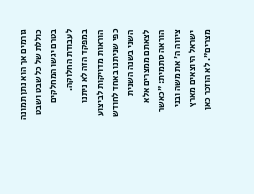גורמים אך הוא נתן תמונה כוללת של כל שבט ושבט בטרם יגשו המחלקים לעבודת החלוקה.
במפקד הזה לא ניתנו הוראות מדויקות לביצוע כפי שניתנו באחד לחודש השני בשנה השנית לצאתם ממצרים אלא הוראה סתמית: "כאשר ציווה ה' את משה ובני ישראל היוצאים מארץ מצרים". לא הוזכר כאן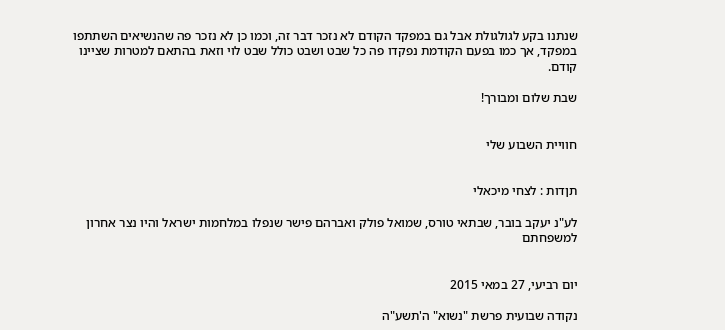שנתנו בקע לגולגולת אבל גם במפקד הקודם לא נזכר דבר זה, וכמו כן לא נזכר פה שהנשיאים השתתפו במפקד, אך כמו בפעם הקודמת נפקדו פה כל שבט ושבט כולל שבט לוי וזאת בהתאם למטרות שציינו קודם.

שבת שלום ומבורך!


חוויית השבוע שלי


תןדות : לצחי מיכאלי

לע"נ יעקב בובר, שבתאי טורס, שמואל פולק ואברהם פישר שנפלו במלחמות ישראל והיו נצר אחרון למשפחתם


יום רביעי, 27 במאי 2015

נקודה שבועית פרשת "נשוא" ה'תשע"ה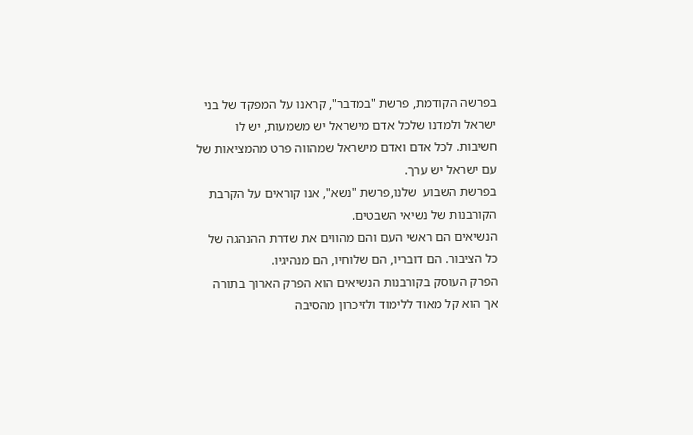בפרשה הקודמת, פרשת "במדבר", קראנו על המפקד של בני ישראל ולמדנו שלכל אדם מישראל יש משמעות, יש לו חשיבות. לכל אדם ואדם מישראל שמהווה פרט מהמציאות של עם ישראל יש ערך.
בפרשת השבוע  שלנו,פרשת "נשא", אנו קוראים על הקרבת הקורבנות של נשיאי השבטים.
הנשיאים הם ראשי העם והם מהווים את שדרת ההנהגה של כל הציבור. הם דובריו, הם שלוחיו, הם מנהיגיו.
הפרק העוסק בקורבנות הנשיאים הוא הפרק הארוך בתורה אך הוא קל מאוד ללימוד ולזיכרון מהסיבה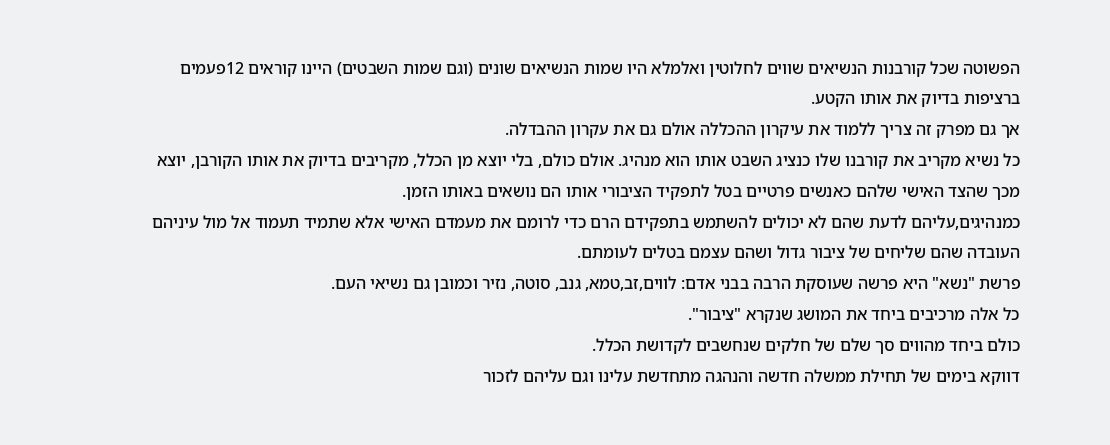הפשוטה שכל קורבנות הנשיאים שווים לחלוטין ואלמלא היו שמות הנשיאים שונים (וגם שמות השבטים) היינו קוראים 12פעמים ברציפות בדיוק את אותו הקטע.
אך גם מפרק זה צריך ללמוד את עיקרון ההכללה אולם גם את עקרון ההבדלה.
כל נשיא מקריב את קורבנו שלו כנציג השבט אותו הוא מנהיג. אולם כולם, בלי יוצא מן הכלל, מקריבים בדיוק את אותו הקורבן, יוצא מכך שהצד האישי שלהם כאנשים פרטיים בטל לתפקיד הציבורי אותו הם נושאים באותו הזמן.
כמנהיגים,עליהם לדעת שהם לא יכולים להשתמש בתפקידם הרם כדי לרומם את מעמדם האישי אלא שתמיד תעמוד אל מול עיניהם העובדה שהם שליחים של ציבור גדול ושהם עצמם בטלים לעומתם.
פרשת "נשא" היא פרשה שעוסקת הרבה בבני אדם: לווים,זב,טמא, גנב, סוטה, נזיר וכמובן גם נשיאי העם.
כל אלה מרכיבים ביחד את המושג שנקרא "ציבור".
כולם ביחד מהווים סך שלם של חלקים שנחשבים לקדושת הכלל.
דווקא בימים של תחילת ממשלה חדשה והנהגה מתחדשת עלינו וגם עליהם לזכור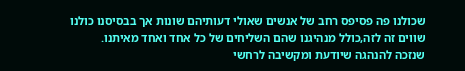שכולנו פה פסיפס רחב של אנשים שאולי דעותיהם שונות אך בבסיסנו כולנו שווים זה לזה,כולל מנהיגנו שהם השליחים של כל אחד ואחד מאיתנו.
שנזכה להנהגה שיודעת ומקשיבה לרחשי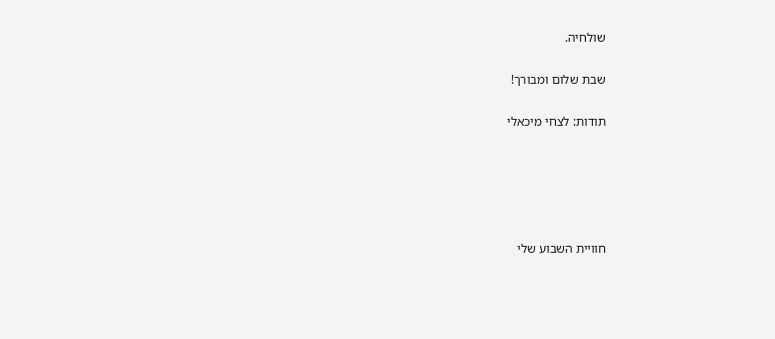שולחיה.

שבת שלום ומבורך!

תודות: לצחי מיכאלי





חוויית השבוע שלי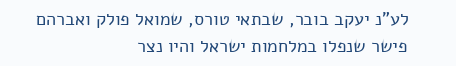לע"נ יעקב בובר, שבתאי טורס, שמואל פולק ואברהם פישר שנפלו במלחמות ישראל והיו נצר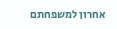אחרון למשפחתם